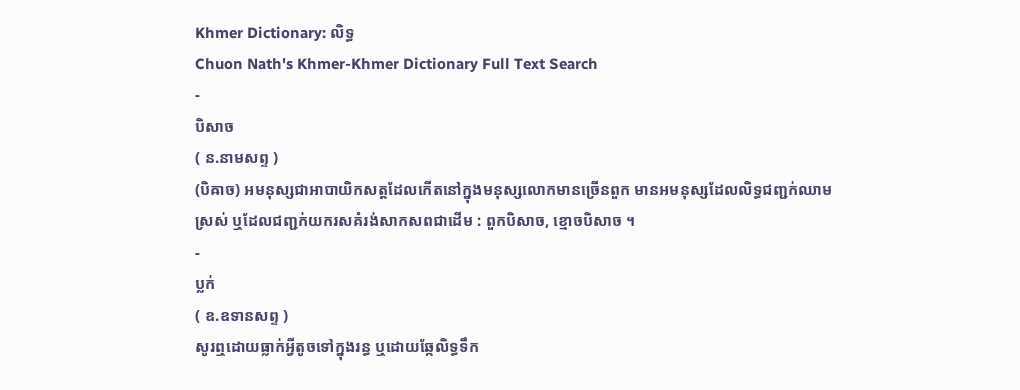Khmer Dictionary: លិទ្ធ
Chuon Nath's Khmer-Khmer Dictionary Full Text Search
-
បិសាច
( ន.នាមសព្ទ )
(បិឝាច) អមនុស្សជាអាបាយិកសត្តដែលកើតនៅក្នុងមនុស្សលោកមានច្រើនពួក មានអមនុស្សដែលលិទ្ធជញ្ជក់ឈាមស្រស់ ឬដែលជញ្ជក់យករសគំរង់សាកសពជាដើម : ពួកបិសាច, ខ្មោចបិសាច ។
-
ប្លក់
( ឧ.ឧទានសព្ទ )
សូរឮដោយធ្លាក់អ្វីតូចទៅក្នុងរន្ធ ឬដោយឆ្កែលិទ្ធទឹក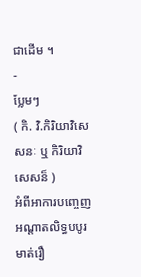ជាដើម ។
-
ប្លែមៗ
( កិ. វិ.កិរិយាវិសេសនៈ ឬ កិរិយាវិសេសន៏ )
អំពីអាការបញ្ចេញអណ្ដាតលិទ្ធបបូរមាត់រឿ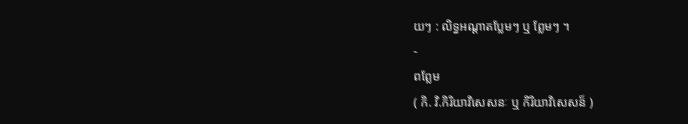យៗ : លិទ្ធអណ្ដាតប្លែមៗ ឬ ព្លែមៗ ។
-
ពព្លែម
( កិ. វិ.កិរិយាវិសេសនៈ ឬ កិរិយាវិសេសន៏ )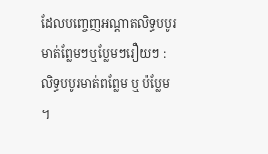ដែលបញ្ចេញអណ្ដាតលិទ្ធបបូរមាត់ព្លែមៗឬប្លែមៗរឿយៗ : លិទ្ធបបូរមាត់ពព្លែម ឬ ប៉ប្លែម ។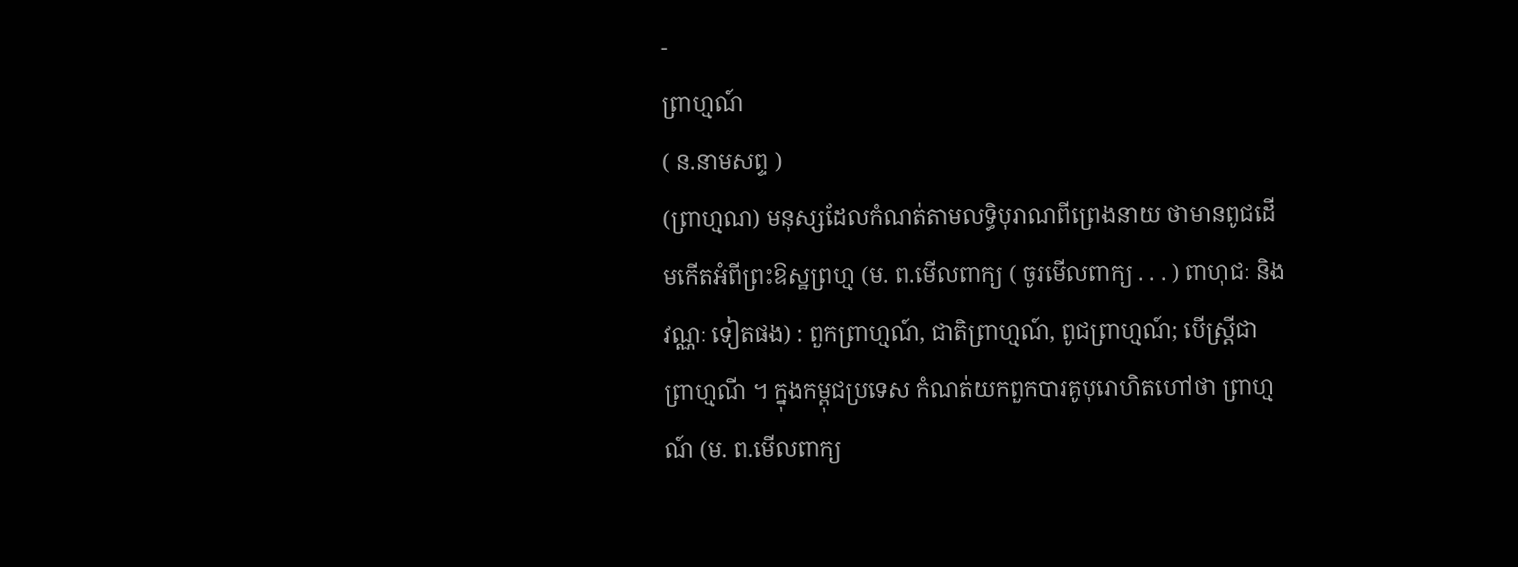-
ព្រាហ្មណ៍
( ន.នាមសព្ទ )
(ព្រាហ្មណ) មនុស្សដែលកំណត់តាមលទ្ធិបុរាណពីព្រេងនាយ ថាមានពូជដើមកើតអំពីព្រះឱស្ឋព្រហ្ម (ម. ព.មើលពាក្យ ( ចូរមើលពាក្យ . . . ) ពាហុជៈ និង វណ្ណៈ ទៀតផង) : ពួកព្រាហ្មណ៍, ជាតិព្រាហ្មណ៍, ពូជព្រាហ្មណ៍; បើស្រ្តីជា ព្រាហ្មណី ។ ក្នុងកម្ពុជប្រទេស កំណត់យកពួកបារគូបុរោហិតហៅថា ព្រាហ្មណ៍ (ម. ព.មើលពាក្យ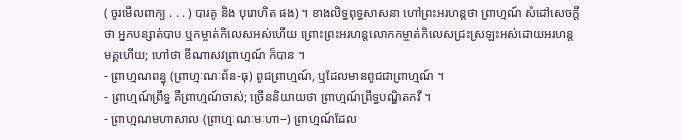( ចូរមើលពាក្យ . . . ) បារគូ និង បុរោហិត ផង) ។ ខាងលិទ្ធពុទ្ធសាសនា ហៅព្រះអរហន្តថា ព្រាហ្មណ៍ សំដៅសេចក្ដីថា អ្នកបន្សាត់បាប ឬកម្ចាត់កិលេសអស់ហើយ ព្រោះព្រះអរហន្តលោកកម្ចាត់កិលេសជ្រះស្រឡះអស់ដោយអរហន្តមគ្គហើយ; ហៅថា ខីណាសវព្រាហ្មណ៍ ក៏បាន ។
- ព្រាហ្មណពន្ធុ (ព្រាហ្មៈណៈព័ន-ធុ) ពូជព្រាហ្មណ៍, ឬដែលមានពូជជាព្រាហ្មណ៍ ។
- ព្រាហ្មណ៍ព្រឹទ្ធ គឺព្រាហ្មណ៍ចាស់; ច្រើននិយាយថា ព្រាហ្មណ៍ព្រឹទ្ធបណ្ឌិតកវី ។
- ព្រាហ្មណមហាសាល (ព្រាហ្មៈណៈមៈហា--) ព្រាហ្មណ៍ដែល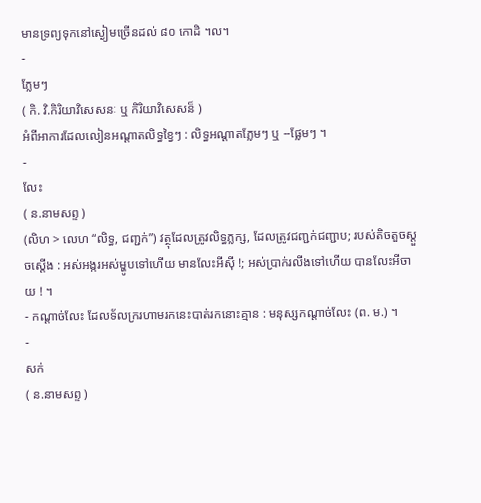មានទ្រព្យទុកនៅស្ងៀមច្រើនដល់ ៨០ កោដិ ។ល។
-
ភ្លែមៗ
( កិ. វិ.កិរិយាវិសេសនៈ ឬ កិរិយាវិសេសន៏ )
អំពីអាការដែលលៀនអណ្ដាតលិទ្ធខ្វៃៗ : លិទ្ធអណ្ដាតភ្លែមៗ ឬ --ផ្លែមៗ ។
-
លែះ
( ន.នាមសព្ទ )
(លិហ > លេហ “លិទ្ធ, ជញ្ជក់”) វត្ថុដែលត្រូវលិទ្ធភ្លក្ស, ដែលត្រូវជញ្ជក់ជញ្ជាប; របស់តិចតួចស្តួចស្តើង : អស់អង្ករអស់ម្ហូបទៅហើយ មានលែះអីស៊ី !; អស់ប្រាក់រលីងទៅហើយ បានលែះអីចាយ ! ។
- កណ្តាច់លែះ ដែលទ័លក្ររហាមរកនេះបាត់រកនោះគ្មាន : មនុស្សកណ្តាច់លែះ (ព. ម.) ។
-
សក់
( ន.នាមសព្ទ )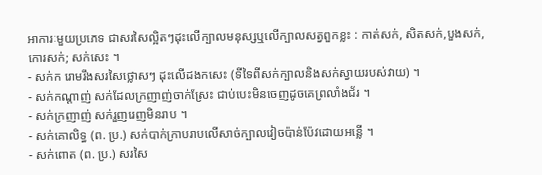អាការៈមួយប្រភេទ ជាសរសៃល្អិតៗដុះលើក្បាលមនុស្សឬលើក្បាលសត្វពួកខ្លះ : កាត់សក់, សិតសក់,បួងសក់, កោរសក់; សក់សេះ ។
- សក់ក រោមរឹងសរសៃថ្លោសៗ ដុះលើដងកសេះ (ទីទៃពីសក់ក្បាលនិងសក់ស្វាយរបស់វាយ) ។
- សក់កណ្តាញ់ សក់ដែលក្រញាញ់ចាក់ស្រែះ ជាប់បេះមិនចេញដូចគេព្រលាំងជ័រ ។
- សក់ក្រញាញ់ សក់រួញរេញមិនរាប ។
- សក់គោលិទ្ធ (ព. ប្រ.) សក់បាក់ក្រាបរាបលើសាច់ក្បាលវៀចប៉ាន់ប៉ែវដោយអន្លើ ។
- សក់ពោត (ព. ប្រ.) សរសៃ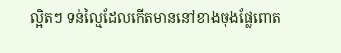ល្អិតៗ ទន់ល្មៃដែលកើតមាននៅខាងចុងផ្លែពោត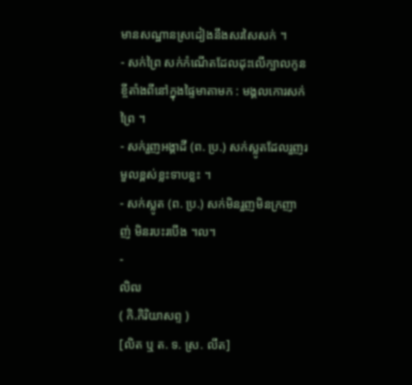មានសណ្ឋានស្រដៀងនឹងសរសៃសក់ ។
- សក់ព្រៃ សក់កំណើតដែលដុះលើក្បាលកូនខ្ចីតាំងពីនៅក្នុងផ្ទៃមាតាមក : មង្គលកោរសក់ព្រៃ ។
- សក់រួញអង្គាដី (ព. ប្រ.) សក់ស្លូតដែលរួញរមួលខ្ពស់ខ្លះទាបខ្លះ ។
- សក់ស្លូត (ព. ប្រ.) សក់មិនរួញមិនក្រញាញ់ មិនរបះរបើង ។ល។
-
លិឍ
( កិ.កិរិយាសព្ទ )
[លិត ឬ ត. ទ. ស្រ. លឹត]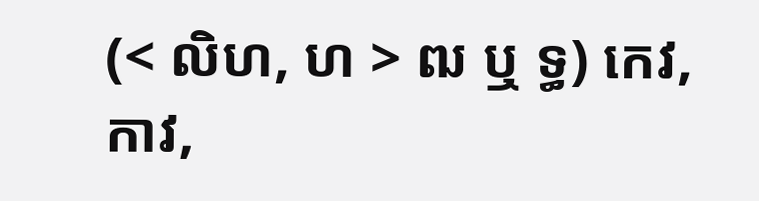(< លិហ, ហ > ឍ ឬ ទ្ធ) កេវ, កាវ,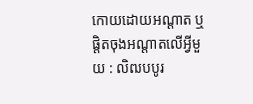កោយដោយអណ្តាត ឬផ្តិតចុងអណ្តាតលើអ្វីមួយ : លិឍបបូរ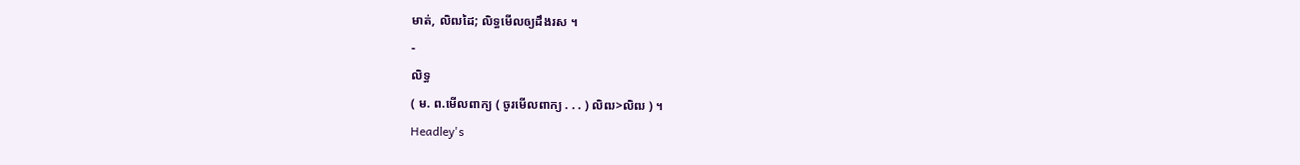មាត់, លិឍដៃ; លិទ្ធមើលឲ្យដឹងរស ។
-
លិទ្ធ
( ម. ព.មើលពាក្យ ( ចូរមើលពាក្យ . . . ) លិឍ>លិឍ ) ។
Headley's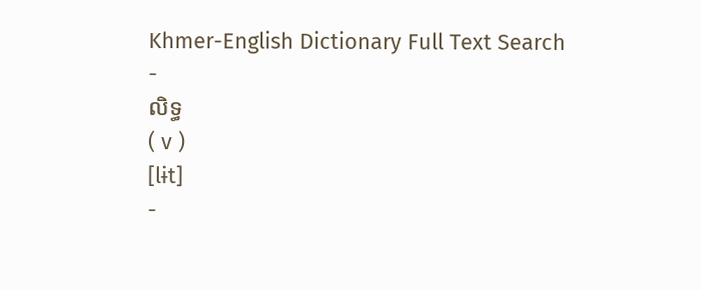Khmer-English Dictionary Full Text Search
-
លិទ្ធ
( v )
[lɨt]
-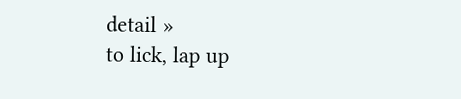detail »
to lick, lap up